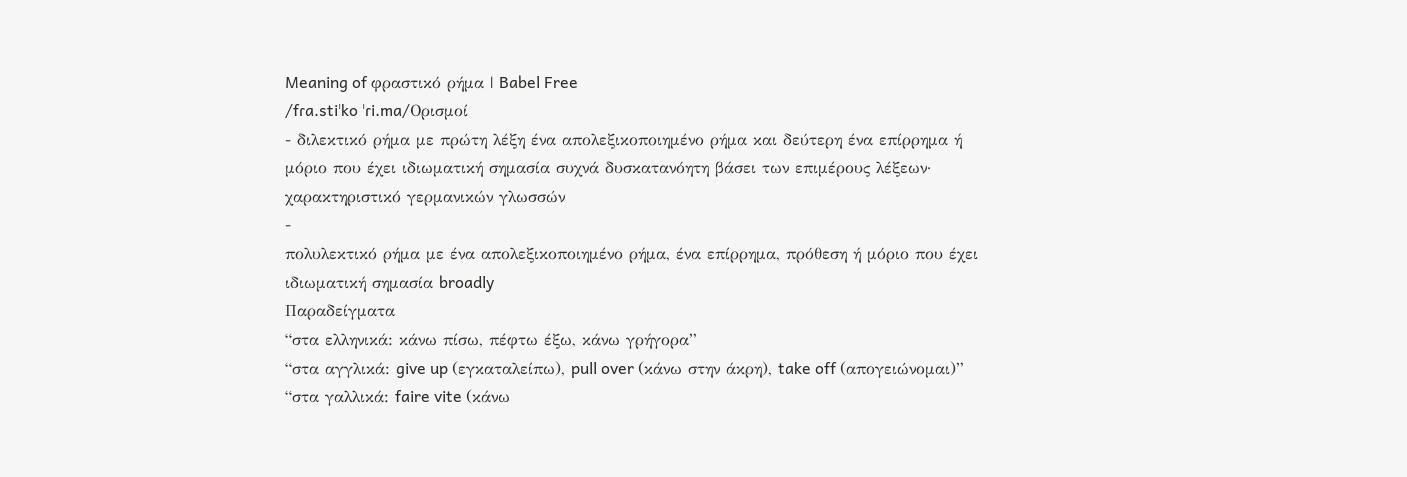Meaning of φραστικό ρήμα | Babel Free
/fɾa.stiˈko ˈɾi.ma/Ορισμοί
- διλεκτικό ρήμα με πρώτη λέξη ένα απολεξικοποιημένο ρήμα και δεύτερη ένα επίρρημα ή μόριο που έχει ιδιωματική σημασία συχνά δυσκατανόητη βάσει των επιμέρους λέξεων· χαρακτηριστικό γερμανικών γλωσσών
-
πολυλεκτικό ρήμα με ένα απολεξικοποιημένο ρήμα, ένα επίρρημα, πρόθεση ή μόριο που έχει ιδιωματική σημασία broadly
Παραδείγματα
“στα ελληνικά: κάνω πίσω, πέφτω έξω, κάνω γρήγορα”
“στα αγγλικά: give up (εγκαταλείπω), pull over (κάνω στην άκρη), take off (απογειώνομαι)”
“στα γαλλικά: faire vite (κάνω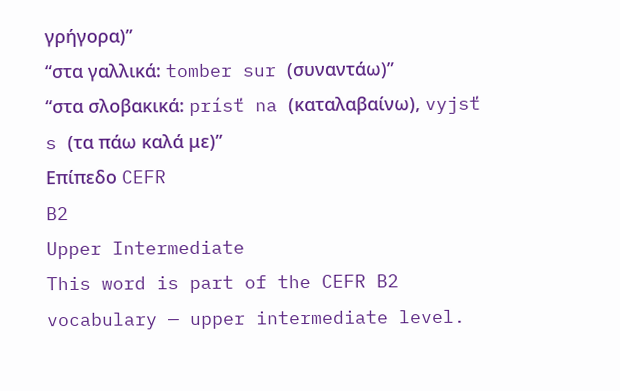γρήγορα)”
“στα γαλλικά: tomber sur (συναντάω)”
“στα σλοβακικά: prísť na (καταλαβαίνω), vyjsť s (τα πάω καλά με)”
Επίπεδο CEFR
B2
Upper Intermediate
This word is part of the CEFR B2 vocabulary — upper intermediate level.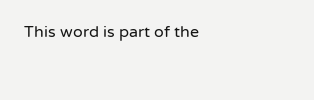This word is part of the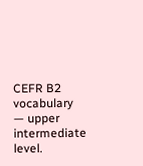CEFR B2 vocabulary — upper intermediate level.